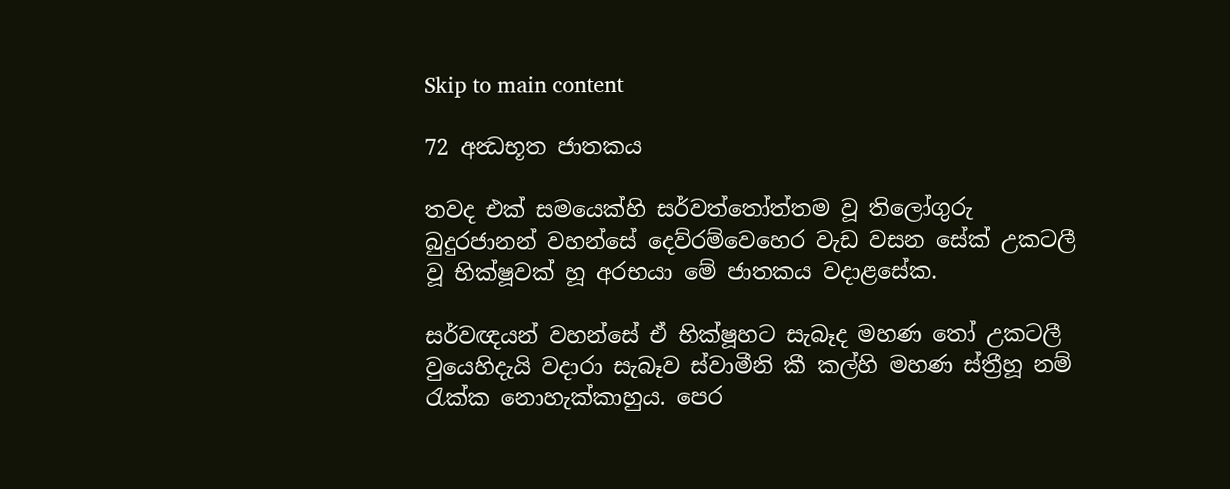Skip to main content

72 අන්‍ධභූත ජාතකය

තවද එක් සමයෙක්හි සර්වත්තෝත්තම වූ තිලෝගුරු බුදුරජානන් වහන්සේ දෙව්රම්වෙහෙර වැඩ වසන සේක් උකටලී වූ භික්ෂූවක් හූ අරභයා මේ ජාතකය වදාළසේක.

සර්වඥයන් වහන්සේ ඒ භික්ෂූහට සැබෑද මහණ තෝ උකටලී වුයෙහිදැයි වදාරා සැබෑව ස්වාමීනි කී කල්හි මහණ ස්ත්‍රීහූ නම් රැක්ක නොහැක්කාහුය. පෙර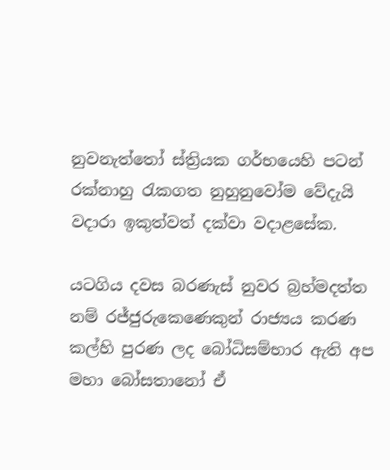නුවනැත්තෝ ස්ත්‍රියක ගර්භයෙහි පටන් රක්නාහු රැකගත නුහුනුවෝම වේදැයි වදාරා ඉකුත්වත් දක්වා වදාළසේක.

යටගිය දවස බරණැස් නුවර බ්‍රහ්මදත්ත නම් රජ්ජුරුකෙණෙකුන් රාජ්‍යය කරණ කල්හි පුරණ ලද බෝධිසම්භාර ඇති අප මහා බෝසතානෝ ඒ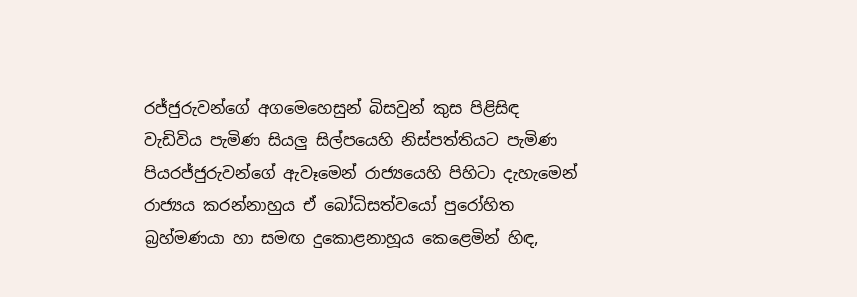රජ්ජුරුවන්ගේ අගමෙහෙසුන් බිසවුන් කුස පිළිසිඳ වැඩිවිය පැමිණ සියලු සිල්පයෙහි නිස්පත්තියට පැමිණ පියරජ්ජුරුවන්ගේ ඇවෑමෙන් රාජ්‍යයෙහි පිහිටා දැහැමෙන් රාජ්‍යය කරන්නාහුය ඒ බෝධිසත්වයෝ පුරෝහිත බ්‍රහ්මණයා හා සමඟ දුකොළනාහූය කෙළෙමින් හිඳ,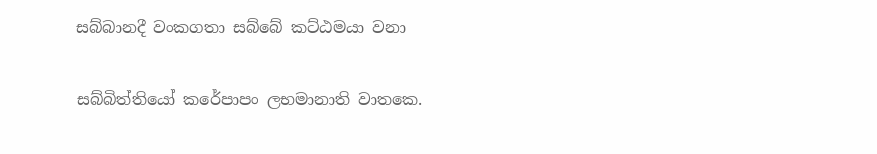සබ්බානදී වංකගතා සබ්බේ කට්ඨමයා වනා

සබ්බිත්තියෝ කරේපාපං ලභමානාති වාතකෙ.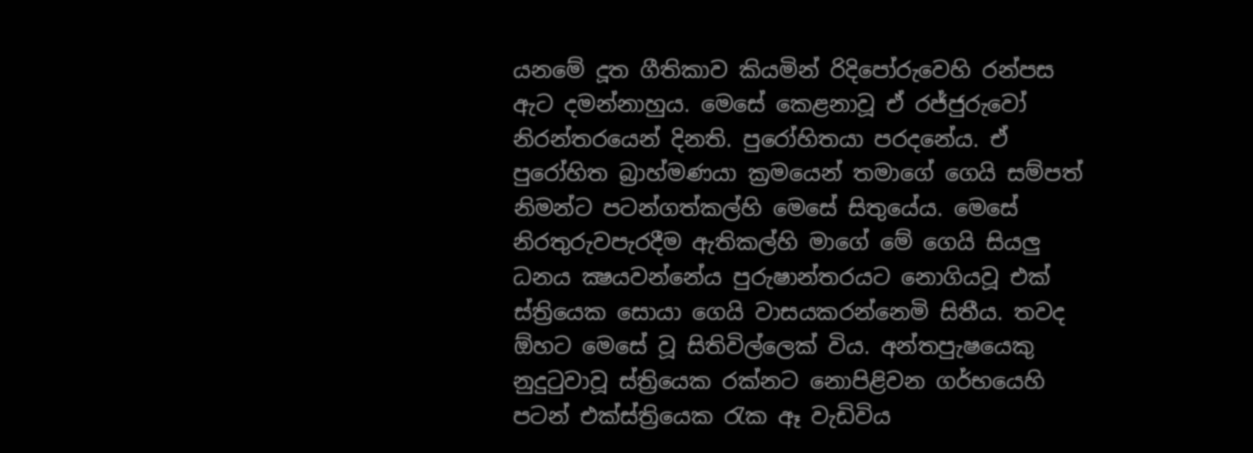යනමේ දූත ගීතිකාව කියමින් රිදිපෝරුවෙහි රන්පස ඇට දමන්නාහුය. මෙසේ කෙළනාවූ ඒ රජ්ජුරුවෝ නිරන්තරයෙන් දිනති. පුරෝහිතයා පරදනේය. ඒ පුරෝහිත බ්‍රාහ්මණයා ක්‍රමයෙන් තමාගේ ගෙයි සම්පත් නිමන්ට පටන්ගත්කල්හි මෙසේ සිතුයේය. මෙසේ නිරතුරුවපැරදීම ඇතිකල්හි මාගේ මේ ගෙයි සියලු ධනය ක්‍ෂයවන්නේය පුරුෂාන්තරයට නොගියවූ එක් ස්ත්‍රියෙක සොයා ගෙයි වාසයකරන්නෙමි සිතීය. තවද ඕහට මෙසේ වූ සිතිවිල්ලෙක් විය. අන්තපුැෂයෙකු නුදුටුවාවූ ස්ත්‍රියෙක රක්නට නොපිළිවන ගර්භයෙහි පටන් එක්ස්ත්‍රියෙක රැක ඈ වැඩිවිය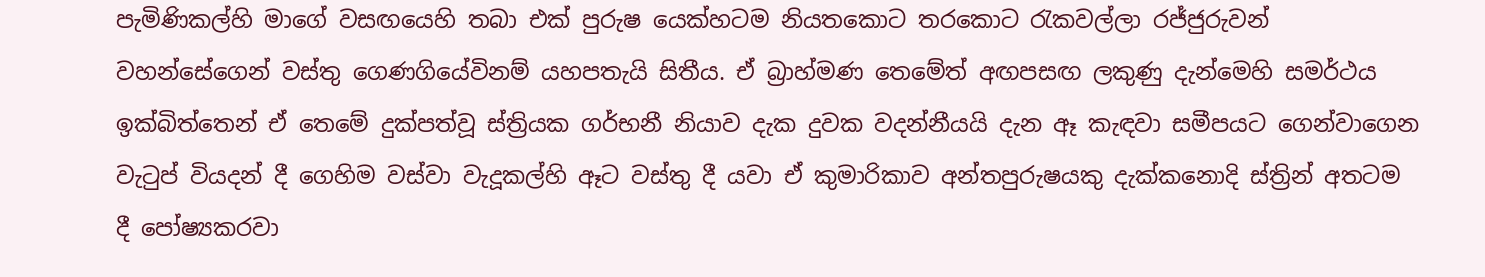පැමිණිකල්හි මාගේ වසඟයෙහි තබා එක් පුරුෂ යෙක්හටම නියතකොට තරකොට රැකවල්ලා රජ්ජුරුවන් වහන්සේගෙන් වස්තු ගෙණගියේවිනම් යහපතැයි සිතීය. ඒ බ්‍රාහ්මණ තෙමේත් අඟපසඟ ලකුණු දැන්මෙහි සමර්ථය ඉක්බිත්තෙන් ඒ තෙමේ දුක්පත්වූ ස්ත්‍රියක ගර්භනී නියාව දැක දුවක වදන්නීයයි දැන ඈ කැඳවා සමීපයට ගෙන්වාගෙන වැටුප් වියදන් දී ගෙහිම වස්වා වැදූකල්හි ඈට වස්තු දී යවා ඒ කුමාරිකාව අන්තපුරුෂයකු දැක්කනොදි ස්ත්‍රින් අතටම දී පෝෂ්‍යකරවා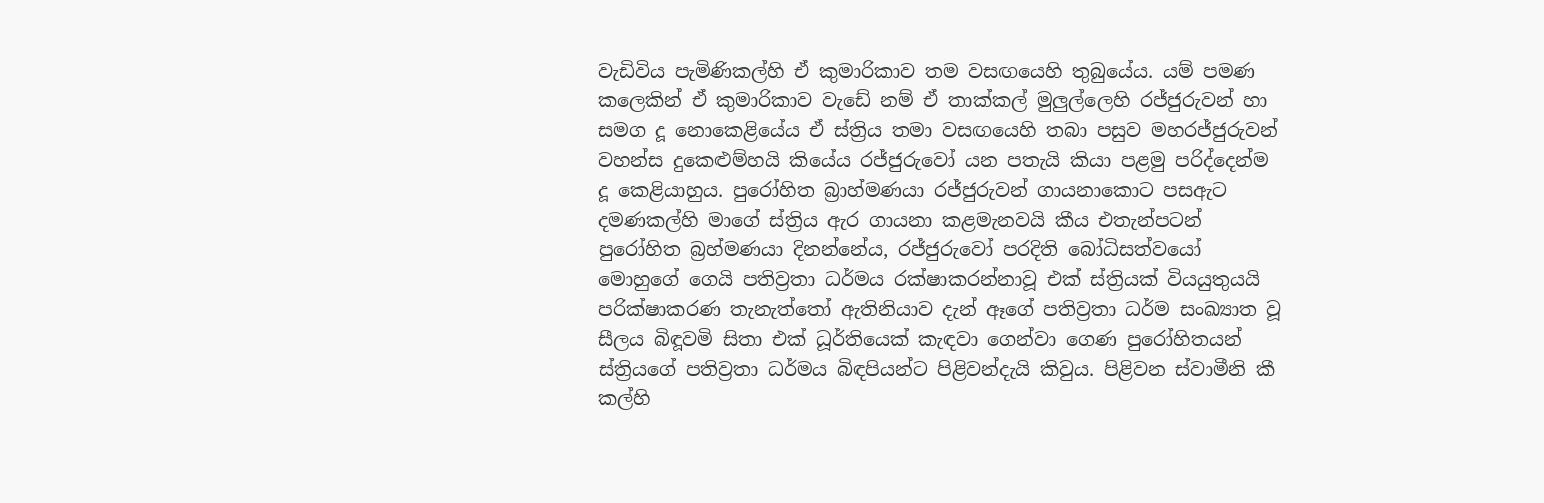වැඩිවිය පැමිණිකල්හි ඒ කුමාරිකාව තම වසඟයෙහි තුබුයේය. යම් පමණ කලෙකින් ඒ කුමාරිකාව වැඩේ නම් ඒ තාක්කල් මුලුල්ලෙහි රජ්ජුරුවන් හා සමග දූ නොකෙළියේය ඒ ස්ත්‍රිය තමා වසඟයෙහි තබා පසුව මහරජ්ජුරුවන් වහන්ස දුකෙළුම්හයි කියේය රජ්ජුරුවෝ යන පතැයි කියා පළමු පරිද්දෙන්ම දූ කෙළියාහුය. පුරෝහිත බ්‍රාහ්මණයා රජ්ජුරුවන් ගායනාකොට පසඇට දමණකල්හි මාගේ ස්ත්‍රිය ඇර ගායනා කළමැනවයි කීය එතැන්පටන් පුරෝහිත බ්‍රහ්මණයා දිනන්නේය, රජ්ජුරුවෝ පරදිති බෝධිසත්වයෝ මොහුගේ ගෙයි පතිව්‍රතා ධර්මය රක්ෂාකරන්නාවූ එක් ස්ත්‍රියක් වියයුතුයයි පරික්ෂාකරණ තැනැත්තෝ ඇතිනියාව දැන් ඈගේ පතිව්‍රතා ධර්ම සංඛ්‍යාත වූ සීලය බිඳූවමි සිතා එක් ධූර්තියෙක් කැඳවා ගෙන්වා ගෙණ පුරෝහිතයන් ස්ත්‍රියගේ පතිව්‍රතා ධර්මය බිඳපියන්ට පිළිවන්දැයි කිවුය. පිළිවන ස්වාමීනි කී කල්හි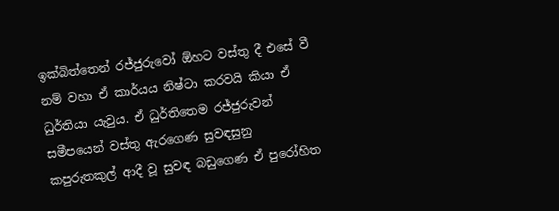ඉක්බිත්තෙන් රජ්ජුරුවෝ ඕහට වස්තු දී එසේ වී නම් වහා ඒ කාර්යය නිෂ්ටා කරවයි කියා ඒ ධුර්තියා යැවුය. ඒ ධුර්තිතෙම රජ්ජුරුවන් සමීපයෙන් වස්තු ඇරගෙණ සුවඳසුනු කපුරුතකුල් ආදී වූ සුවඳ බඩුගෙණ ඒ පුරෝහිත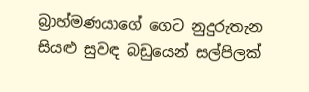බ්‍රාහ්මණයාගේ ගෙට නුදුරුතැන සියළු සුවඳ බඩුයෙන් සල්පිලක්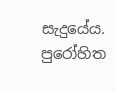සැදුයේය. පුරෝහිත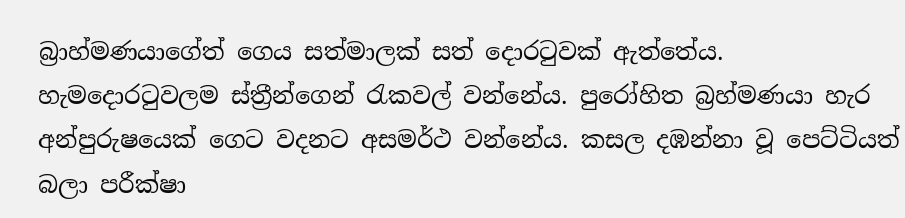බ්‍රාහ්මණයාගේත් ගෙය සත්මාලක් සත් දොරටුවක් ඇත්තේය. හැමදොරටුවලම ස්ත්‍රීන්ගෙන් රැකවල් වන්නේය. පුරෝහිත බ්‍රහ්මණයා හැර අන්පුරුෂයෙක් ගෙට වදනට අසමර්ථ වන්නේය. කසල දඹන්නා වූ පෙට්ටියත් බලා පරීක්ෂා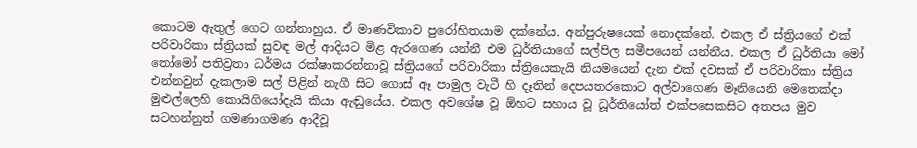කොටම ඇතුල් ගෙට ගන්නාහුය. ඒ මාණවිකාව පුරෝහිතයාම දක්නේය. අන්පුරුෂයෙක් නොදක්නේ. එකල ඒ ස්ත්‍රියගේ එක් පරිවාරිකා ස්ත්‍රියක් සුවඳ මල් ආදියට මිළ ඇරගෙණ යන්නී එම ධුර්තියාගේ සල්පිල සමීපයෙන් යන්නීය. එකල ඒ ධුර්තියා මෝ තෝමෝ පතිව්‍රතා ධර්මය රක්ෂාකරන්නාවූ ස්ත්‍රියගේ පරිවාරිකා ස්ත්‍රියෙකැයි නියමයෙන් දැන එක් දවසක් ඒ පරිවාරිකා ස්ත්‍රිය එන්නවුන් දැකලාම සල් පිළින් නැගී සිට ගොස් ඈ පාමුල වැටී හි දෑතින් දෙපයතරකොට අල්වාගෙණ මෑනියෙනි මෙතෙක්දා මුළුල්ලෙහි කොයිගියෝදැයි කියා ඇඬුයේය. එකල අවශේෂ වූ ඕහට සහාය වූ ධූර්තියෝත් එක්පසෙකසිට අතපය මුව සටහන්නුත් ගමණාගමණ ආදීවූ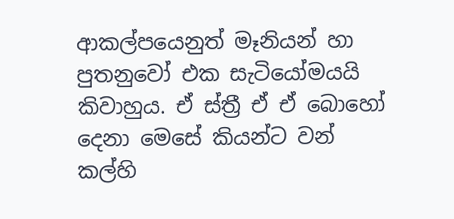ආකල්පයෙනුත් මෑනියන් හා පුතනුවෝ එක සැටියෝමයයි කිවාහුය. ඒ ස්ත්‍රී ඒ ඒ බොහෝ දෙනා මෙසේ කියන්ට වන් කල්හි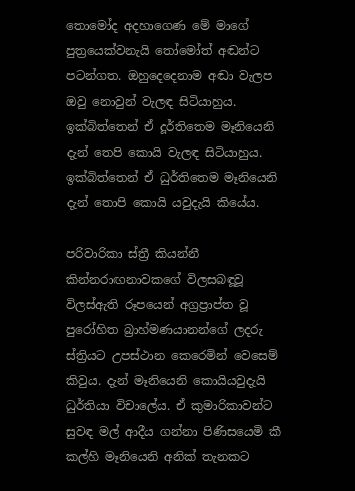තොමෝද අදහාගෙණ මේ මාගේ පුත්‍රයෙක්වනැයි තෝමෝත් අඬන්ට පටන්ගත. ඔහුදෙදෙනාම අඬා වැලප ඔවු නොවුන් වැලඳ සිටියාහුය. ඉක්බිත්තෙන් ඒ දූර්තිතෙම මෑනියෙනි දැන් තෙපි කොයි වැලඳ සිටියාහුය. ඉක්බිත්තෙන් ඒ ධුර්තිතෙම මෑනියෙනි දැන් තොපි කොයි යවුදැයි කියේය.

පරිවාරිකා ස්ත්‍රී කියන්නී කින්නරාඟනාවකගේ විලසබඳූවූ විලස්ඇති රූපයෙන් අග්‍රප්‍රාප්ත වූ පුරෝහිත බ්‍රාහ්මණයානන්ගේ ලදරු ස්ත්‍රියට උපස්ථාන කෙරෙමින් වෙසෙම් කිවුය. දැන් මෑනියෙනි කොයියවුදැයි ධුර්තියා විචාලේය. ඒ කුමාරිකාවන්ට සුවඳ මල් ආදීය ගන්නා පිණිසයෙමි කී කල්හි මෑනියෙනි අනික් තැනකට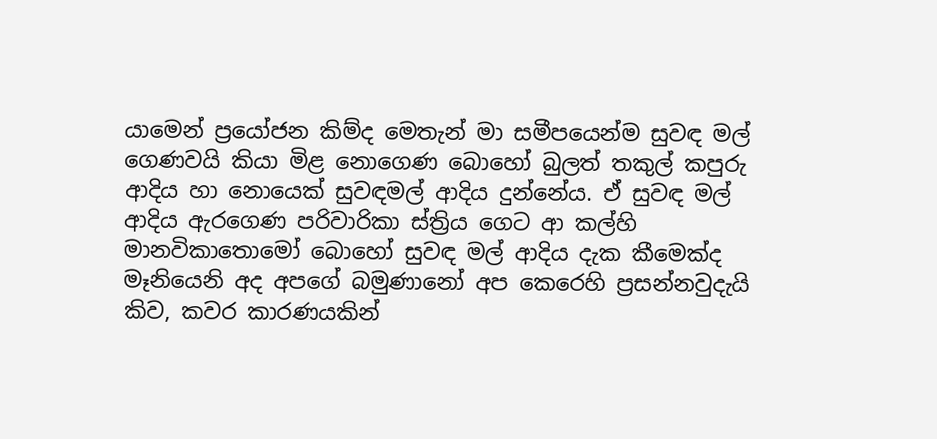යාමෙන් ප්‍රයෝජන කිම්ද මෙතැන් මා සමීපයෙන්ම සුවඳ මල් ගෙණවයි කියා මිළ නොගෙණ බොහෝ බුලත් තකුල් කපුරු ආදිය හා නොයෙක් සුවඳමල් ආදිය දුන්නේය. ඒ සුවඳ මල් ආදිය ඇරගෙණ පරිවාරිකා ස්ත්‍රිය ගෙට ආ කල්හි මානවිකාතොමෝ බොහෝ සුවඳ මල් ආදිය දැක කීමෙක්ද මෑනියෙනි අද අපගේ බමුණානෝ අප කෙරෙහි ප්‍රසන්නවුදැයි කිව, කවර කාරණයකින්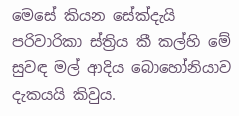මෙසේ කියන සේක්දැයි පරිවාරිකා ස්ත්‍රිය කී කල්හි මේ සුවඳ මල් ආදිය බොහෝනියාව දැකයයි කිවුය.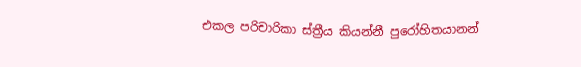එකල පරිචාරිකා ස්ත්‍රීය කියන්නී පුරෝහිතයානන්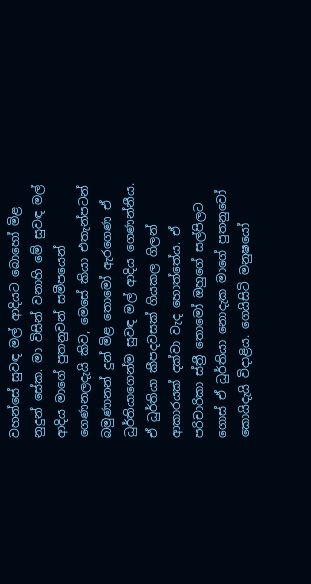වහන්සේ සුවඳ මල් ආදියට බොහෝ මිළ නුදුන් සේක. මා විසින් වනාහි මේ සුවඳ මල් ආදිය මාගේ පුතනුවන් සමීපයෙන් ගෙණනලදැයි කිව, මෙසේ කියා එතැන්පටන් බමුණානන් දුන් මිළ තොමෝ ඇරගෙණ ඒ ධුර්තියාගෙන්ම සුවඳ මල් ආදිය ගෙණන්නීය. ඒ ධුර්තියා කීපදවසක් ගියකල ගිලන් ආකාරයක් දක්වා වැද හොත්තේය. ඒ පරිචාරිකා ස්ත්‍රී තොමෝ ඔහුගේ සල්පිලට ගොස් ඒ ධුර්තියා නොදැක මාගේ පුතනුවෝ කොයිදැයි විදාළිය. ගෙයිසිටි මනුෂයෝ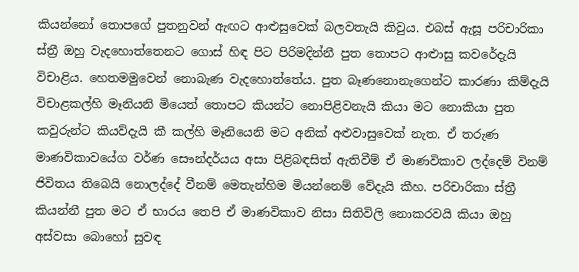කියන්නෝ තොපගේ පුතනුවන් ඇඟට ආළුසුවෙක් බලවතැයි කිවුය. එබස් ඇසූ පරිචාරිකා ස්ත්‍රී ඔහු වැදහොත්තෙනට ගොස් හිඳ පිට පිරිමදින්නී පුත තොපට ආළුාසු කවරේදැයි විචාළිය. හෙතමමුවෙන් නොබැණ වැදහොත්තේය. පුත බෑණනොනැගෙන්ට කාරණා කිම්දැයි විචාළකල්හි මෑනියනි මියෙත් තොපට කියන්ට නොපිළිවනැයි කියා මට නොකියා පුත කවුරුන්ට කියව්දැයි කී කල්හි මෑනියෙනි මට අනික් අළුවාසුවෙක් නැත. ඒ තරුණ මාණවිකාවයේග වර්ණ සෞන්දර්යය අසා පිළිබඳසිත් ඇතිවීම් ඒ මාණවිකාව ලද්දෙම් විනම් ජිවිතය තිබෙයි නොලද්දේ වීනම් මෙතැන්හිම මියන්නෙම් වේදැයි කීහ. පරිචාරිකා ස්ත්‍රී කියන්නී පුත මට ඒ භාරය තෙපි ඒ මාණවිකාව නිසා සිතිවිලි නොකරවයි කියා ඔහු අස්වසා බොහෝ සුවඳ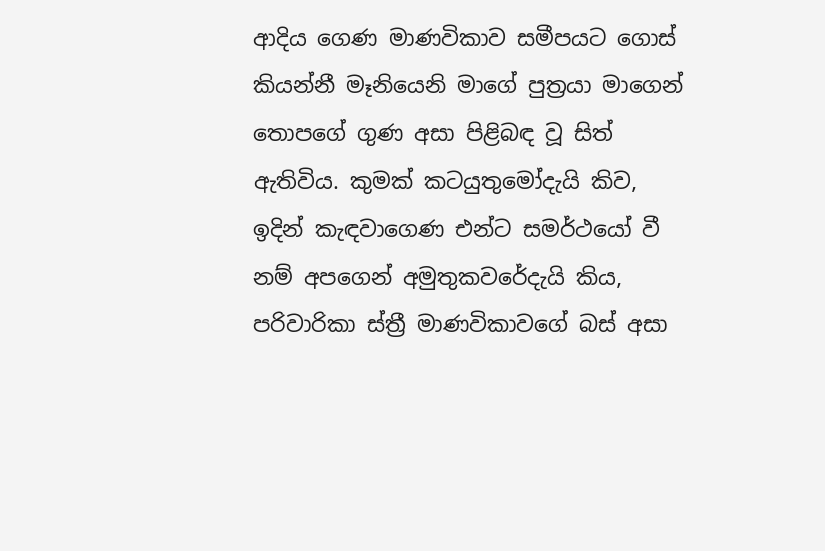ආදිය ගෙණ මාණවිකාව සමීපයට ගොස් කියන්නී මෑනියෙනි මාගේ පුත්‍රයා මාගෙන් තොපගේ ගුණ අසා පිළිබඳ වූ සිත් ඇතිවිය. කුමක් කටයුතුමෝදැයි කිව, ඉදින් කැඳවාගෙණ එන්ට සමර්ථයෝ වී නම් අපගෙන් අමුතුකවරේදැයි කිය, පරිවාරිකා ස්ත්‍රී මාණවිකාවගේ බස් අසා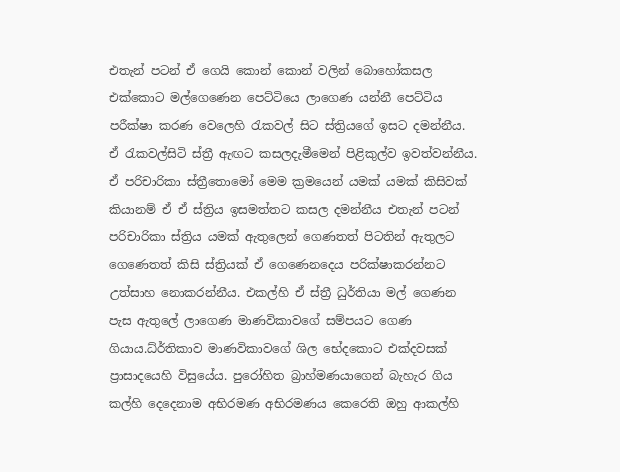එතැන් පටන් ඒ ගෙයි කොන් කොන් වලින් බොහෝකසල එක්කොට මල්ගෙණෙන පෙට්ටියෙ ලාගෙණ යන්නී පෙට්ටිය පරීක්ෂා කරණ වෙලෙහි රැකවල් සිට ස්ත්‍රියගේ ඉසට දමන්නීය. ඒ රැකවල්සිටි ස්ත්‍රී ඇඟට කසලදැමීමෙන් පිළිකුල්ව ඉවත්වන්නීය. ඒ පරිචාරිකා ස්ත්‍රීතොමෝ මෙම ක්‍රමයෙන් යමක් යමක් කිසිවක් කියානම් ඒ ඒ ස්ත්‍රිය ඉසමත්තට කසල දමන්නීය එතැන් පටන් පරිචාරිකා ස්ත්‍රිය යමක් ඇතුලෙන් ගෙණතත් පිටතින් ඇතුලට ගෙණෙතත් කිසි ස්ත්‍රියක් ඒ ගෙණෙනදෙය පරික්ෂාකරන්නට උත්සාහ නොකරන්නීය. එකල්හි ඒ ස්ත්‍රී ධුර්තියා මල් ගෙණන පැස ඇතුලේ ලාගෙණ මාණවිකාවගේ සම්පයට ගෙණ ගියාය.ධ්ර්තිකාව මාණවිකාවගේ ශිල භේදකොට එක්දවසක් ප්‍රාසාදයෙහි විසුයේය. පුරෝහිත බ්‍රාහ්මණයාගෙන් බැහැර ගිය කල්හි දෙදෙනාම අභිරමණ අභිරමණය කෙරෙති ඔහු ආකල්හි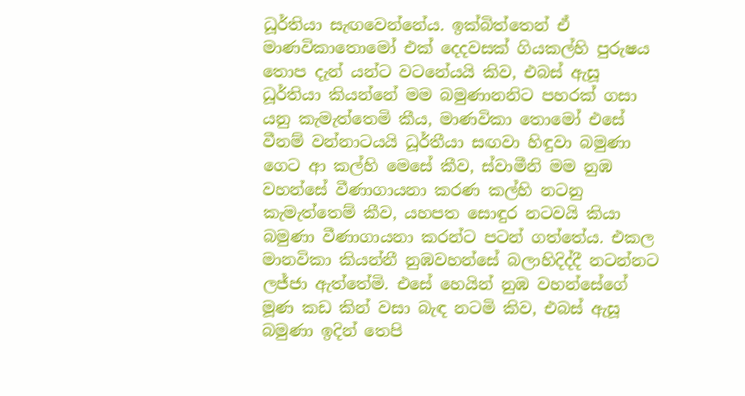ධූර්තියා සැඟවෙන්නේය. ඉක්බිත්තෙන් ඒ මාණවිකාතොමෝ එක් දෙදවසක් ගියකල්හි පුරුෂය තොප දැන් යන්ට වටනේයයි කිව, එබස් ඇසූ ධූර්තියා කියන්නේ මම බමුණානනිට පහරක් ගසා යනු කැමැත්තෙමි කීය, මාණවිකා තොමෝ එසේ වීනම් වන්නාටයයි ධූර්තීයා සඟවා හිඳුවා බමුණා ගෙට ආ කල්හි මෙසේ කීව, ස්වාමීනි මම නුඹ වහන්සේ වීණාගායනා කරණ කල්හි නටනු කැමැත්තෙම් කීව, යහපත සොඳුර නටවයි කියා බමුණා වීණාගායනා කරන්ට පටන් ගත්තේය. එකල මානවිකා කියන්නී නුඹවහන්සේ බලාහිදිද්දී නටන්නට ලජ්ජා ඇත්තේමි. එසේ හෙයින් නුඹ වහන්සේගේ මූණ කඩ කින් වසා බැඳ නටමි කිව, එබස් ඇසූ බමුණා ඉදින් තෙපි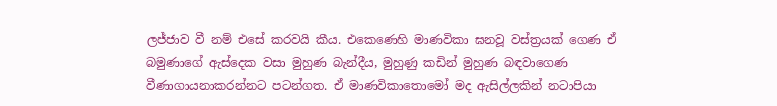ලජ්ජාව වී නම් එසේ කරවයි කීය. එකෙණෙහි මාණවිකා ඝනවූ වස්ත්‍රයක් ගෙණ ඒ බමුණාගේ ඇස්දෙක වසා මුහුණ බැන්දීය, මුහුණු කඩින් මුහුණ බඳවාගෙණ වීණාගායනාකරන්නට පටන්ගත. ඒ මාණවිකාතොමෝ මද ඇසිල්ලකින් නටාපියා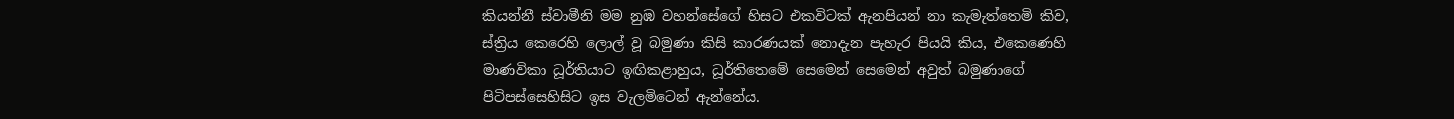කියන්නී ස්වාමීනි මම නුඹ වහන්සේගේ හිසට එකවිටක් ඇනපියන් නා කැමැත්තෙමි කිව, ස්ත්‍රිය කෙරෙහි ලොල් වූ බමුණා කිසි කාරණයක් නොදැන පැහැර පියයි කිය, එකෙණෙහි මාණවිකා ධූර්තියාට ඉඟිකළාහුය, ධූර්තිතෙමේ සෙමෙන් සෙමෙන් අවුත් බමුණාගේ පිටිපස්සෙහිසිට ඉස වැලමිටෙන් ඇන්නේය.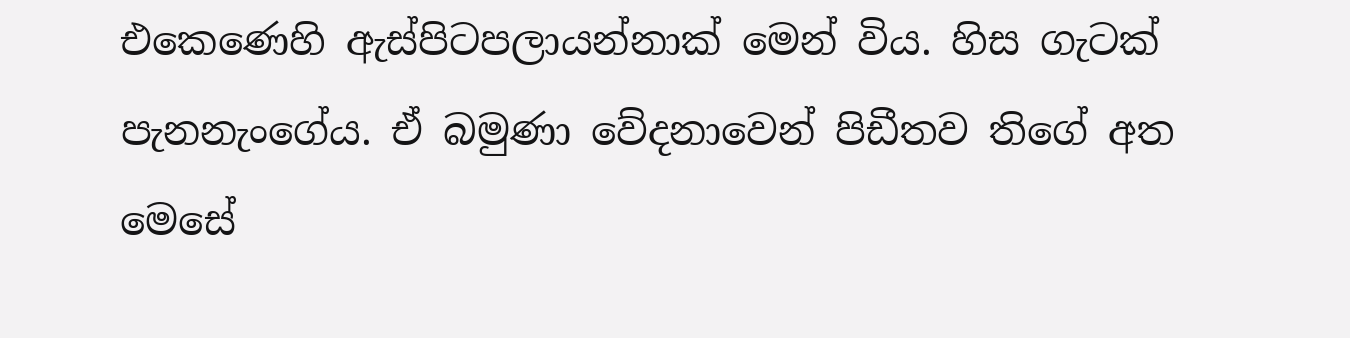එකෙණෙහි ඇස්පිටපලායන්නාක් මෙන් විය. හිස ගැටක් පැනනැංගේය. ඒ බමුණා වේදනාවෙන් පිඩීතව තිගේ අත මෙසේ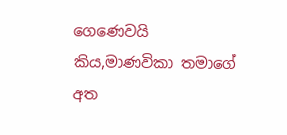ගෙණෙවයි කිය,මාණවිකා තමාගේ අත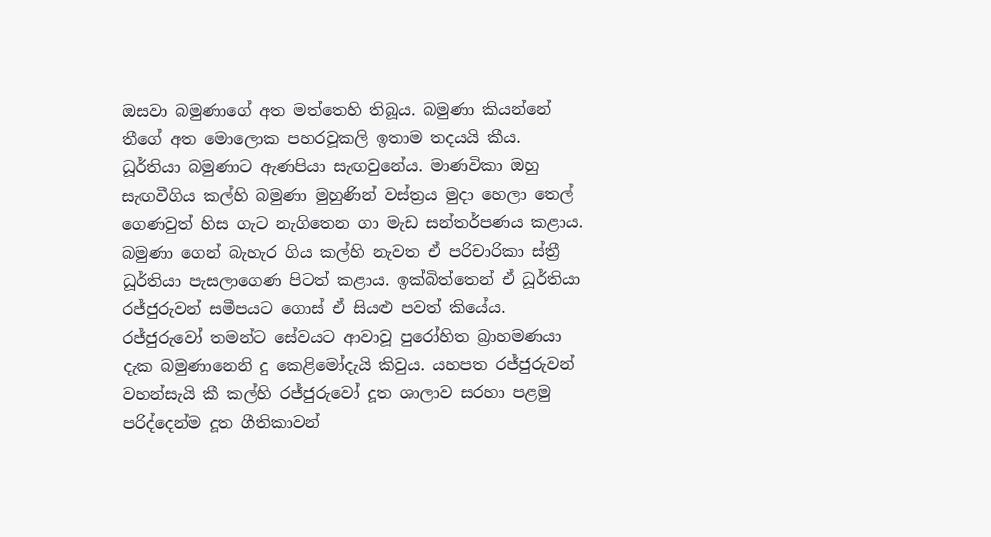ඔසවා බමුණාගේ අත මත්තෙහි තිබූය. බමුණා කියන්නේ තීගේ අත මොලොක පහරවූකලි ඉතාම තදයයි කීය. ධූර්තියා බමුණාට ඇණපියා සැඟවුනේය. මාණවිකා ඔහු සැඟවීගිය කල්හි බමුණා මුහුණින් වස්ත්‍රය මුදා හෙලා තෙල් ගෙණවුත් හිස ගැට නැගිතෙන ගා මැඩ සන්තර්පණය කළාය. බමුණා ගෙන් බැහැර ගිය කල්හි නැවත ඒ පරිචාරිකා ස්ත්‍රී ධූර්තියා පැසලාගෙණ පිටත් කළාය. ඉක්බිත්තෙන් ඒ ධූර්තියා රජ්ජුරුවන් සමීපයට ගොස් ඒ සියළු පවත් කියේය. රජ්ජුරුවෝ තමන්ට සේවයට ආවාවූ පුරෝහිත බ්‍රාහමණයා දැක බමුණානෙනි දු කෙළිමෝදැයි කිවුය. යහපත රජ්ජුරුවන් වහන්සැයි කී කල්හි රජ්ජුරුවෝ දූත ශාලාව සරහා පළමු පරිද්දෙන්ම දූත ගීතිකාවන්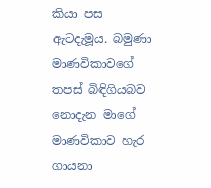කියා පස ඇටදැමූය. බමුණා මාණවිකාවගේ තපස් බිඳිගියබව නොදැන මාගේ මාණවිකාව හැර ගායනා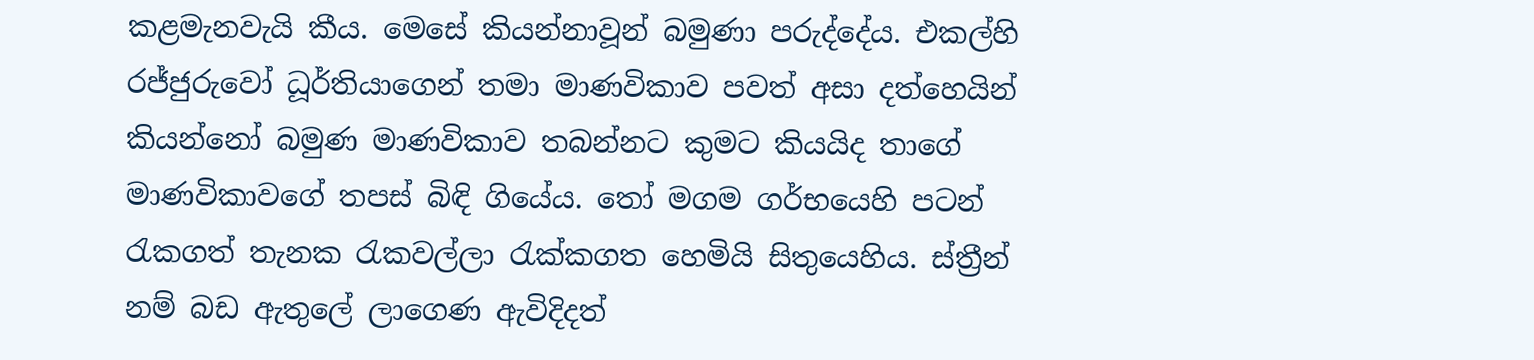කළමැනවැයි කීය. මෙසේ කියන්නාවූන් බමුණා පරුද්දේය. එකල්හි රජ්ජුරුවෝ ධූර්තියාගෙන් තමා මාණවිකාව පවත් අසා දත්හෙයින් කියන්නෝ බමුණ මාණවිකාව තබන්නට කුමට කියයිද තාගේ මාණවිකාවගේ තපස් බිඳි ගියේය. තෝ මගම ගර්භයෙහි පටන් රැකගත් තැනක රැකවල්ලා රැක්කගත හෙමියි සිතුයෙහිය. ස්ත්‍රීන් නම් බඩ ඇතුලේ ලාගෙණ ඇවිදිදත්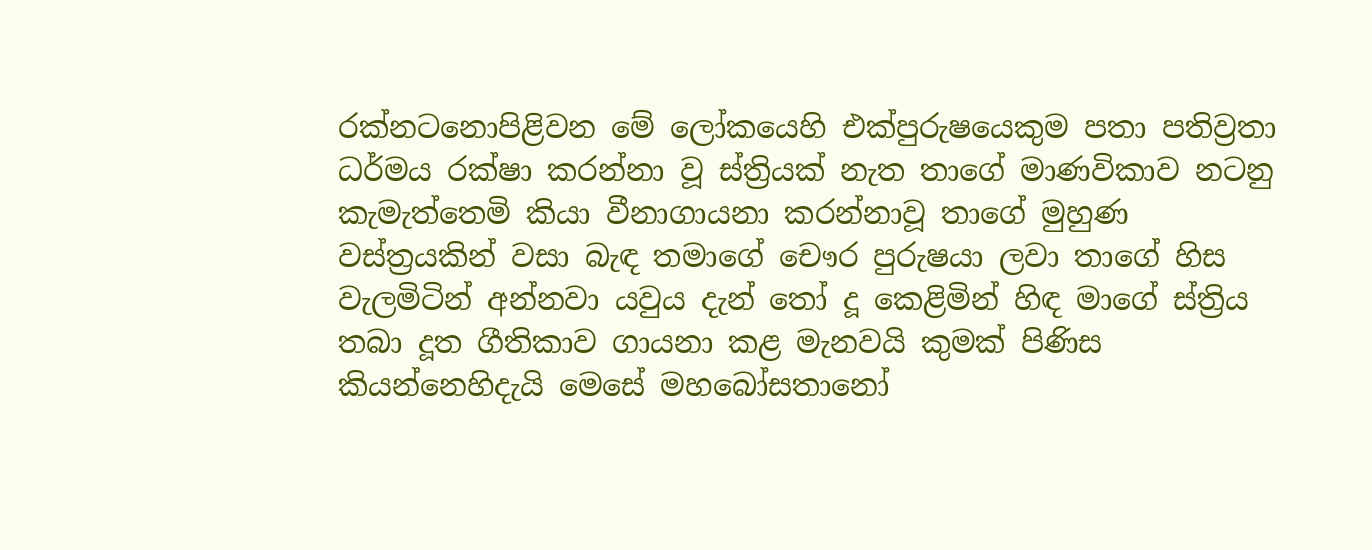රක්නටනොපිළිවන මේ ලෝකයෙහි එක්පුරුෂයෙකුම පතා පතිව්‍රතා ධර්මය රක්ෂා කරන්නා වූ ස්ත්‍රියක් නැත තාගේ මාණවිකාව නටනු කැමැත්තෙමි කියා වීනාගායනා කරන්නාවූ තාගේ මුහුණ වස්ත්‍රයකින් වසා බැඳ තමාගේ චෞර පුරුෂයා ලවා තාගේ හිස වැලමිටින් අන්නවා යවුය දැන් තෝ දූ කෙළිමින් හිඳ මාගේ ස්ත්‍රිය තබා දූත ගීතිකාව ගායනා කළ මැනවයි කුමක් පිණිස කියන්නෙහිදැයි මෙසේ මහබෝසතානෝ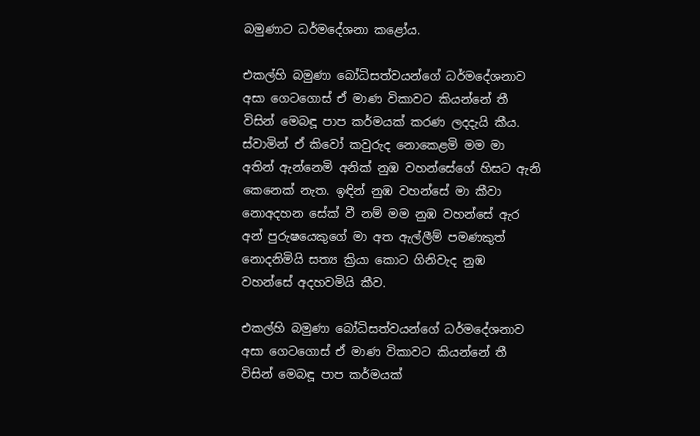බමුණාට ධර්මදේශනා කළෝය.

එකල්හි බමුණා බෝධිසත්වයන්ගේ ධර්මදේශනාව අසා ගෙටගොස් ඒ මාණ විකාවට කියන්නේ තී විසින් මෙබඳූ පාප කර්මයක් කරණ ලදදැයි කීය. ස්වාමින් ඒ කිවෝ කවුරුද නොකෙළමි මම මා අතින් ඇන්නෙමි අනික් නුඹ වහන්සේගේ හිසට ඇනි කෙනෙක් නැත. ඉඳින් නුඹ වහන්සේ මා කීවා නොඅදහන සේක් වී නම් මම නුඹ වහන්සේ ඇර අන් පුරුෂයෙකුගේ මා අත ඇල්ලීම් පමණකුත් නොදනිමියි සත්‍ය ක්‍රියා කොට ගිනිවැද නුඹ වහන්සේ අදහවමියි කීව.

එකල්හි බමුණා බෝධිසත්වයන්ගේ ධර්මදේශනාව අසා ගෙටගොස් ඒ මාණ විකාවට කියන්නේ තී විසින් මෙබඳූ පාප කර්මයක්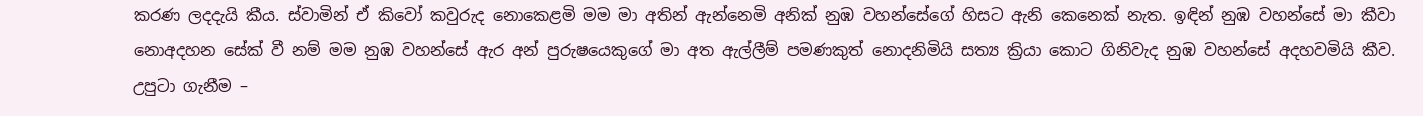කරණ ලදදැයි කීය. ස්වාමින් ඒ කිවෝ කවුරුද නොකෙළමි මම මා අතින් ඇන්නෙමි අනික් නුඹ වහන්සේගේ හිසට ඇනි කෙනෙක් නැත. ඉඳින් නුඹ වහන්සේ මා කීවා නොඅදහන සේක් වී නම් මම නුඹ වහන්සේ ඇර අන් පුරුෂයෙකුගේ මා අත ඇල්ලීම් පමණකුත් නොදනිමියි සත්‍ය ක්‍රියා කොට ගිනිවැද නුඹ වහන්සේ අදහවමියි කීව.
උපුටා ගැනීම –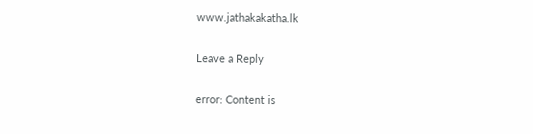www.jathakakatha.lk

Leave a Reply

error: Content is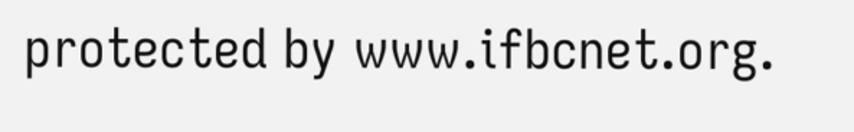protected by www.ifbcnet.org.